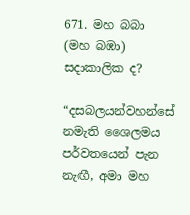671. මහ බබා (මහ බඹා) සදාකාලික ද?

“දසබලයන්වහන්සේ නමැති ශෛලමය පර්වතයෙන් පැන නැඟී, අමා මහ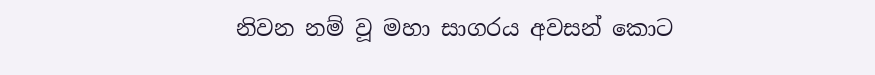නිවන නම් වූ මහා සාගරය අවසන් කොට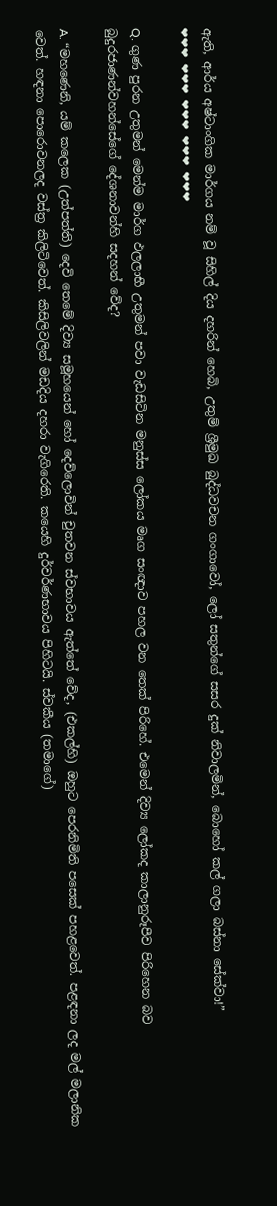ඇති, ආර්ය අෂ්ටාංගික මාර්ගය නම් වූ සිහිල් දිය දහරින් හෙබි, උතුම් ශ්‍රීමුඛ බුද්ධවචන ගංගාවෝ, ලෝ සතුන්ගේ සසර දුක් නිවාලමින්, බොහෝ කල් ගලා බස්නා සේක්වා!”
❤❤❤ ❤❤❤ ❤❤❤ ❤❤❤ ❤❤❤

Q. ගුණ පුරන උතුමන් මෙන්ම මාර්ග ඵලලාභී උතුමන් පවා වැඩසිටින මනුස්ස ලෝකය මෘග සංඥාව පහල වන තෙක් පිරිහේ. එමෙන් දිව්‍ය ලෝකද කාලානුරූපීව පිරිහෙන බව බුදුරජාණන්වහන්සේගේ දේශනාවන්හි සදහන් වේද?

A. “මහණෙනි, යම් කලෙක (උත්පත්ති) දෙවි තෙමේ දිව්‍ය සමූහයෙන් හෝ දෙව්ලොවින් චුතවන ස්වභාවය ඇත්තේ වේද, (එකල්හි) ඔහුට පෙරනිමිති පසෙක් පහළවෙත්. පළඳනා ලද මල් මලානික වෙත්. හඳනා පොරොවනලද වස්ත්‍ර කිලිටිවෙත්. කිසිලිවලින් මඩදිය දහරා වැගිරෙති. කයෙහි දුර්වර්ණභාවය පිහිටයි. ස්වකීය (තමාගේ)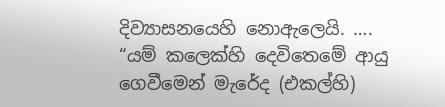දිව්‍යාසනයෙහි නොඇලෙයි. ….
“යම් කලෙක්හි දෙවිතෙමේ ආයු ගෙවීමෙන් මැරේද (එකල්හි)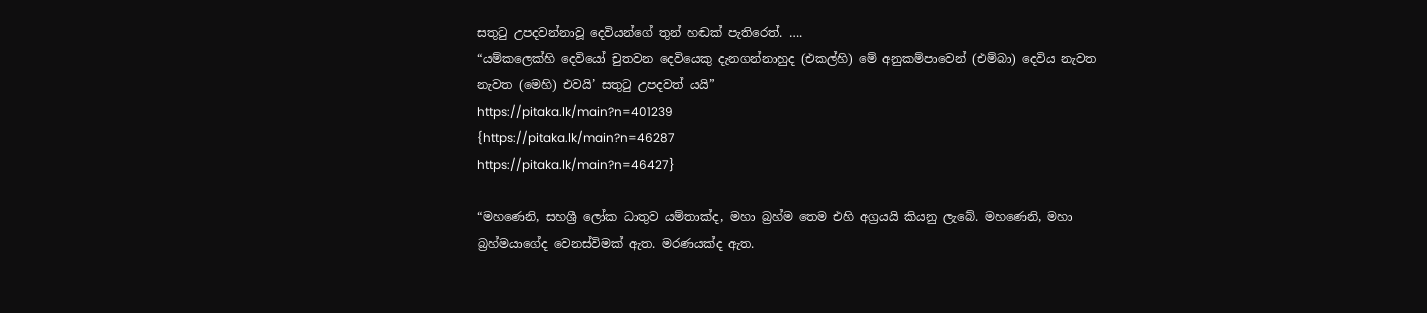සතුටු උපදවන්නාවූ දෙවියන්ගේ තුන් හඬක් පැතිරෙත්. ….
“යම්කලෙක්හි දෙවියෝ චුතවන දෙවියෙකු දැනගන්නාහුද (එකල්හි) මේ අනුකම්පාවෙන් (එම්බා) දෙවිය නැවත නැවත (මෙහි) එවයි’ සතුටු උපදවත් යයි”
https://pitaka.lk/main?n=401239
{https://pitaka.lk/main?n=46287
https://pitaka.lk/main?n=46427}

“මහණෙනි, සහශ්‍රී ලෝක ධාතුව යම්තාක්ද, මහා බ්‍රහ්ම තෙම එහි අග්‍රයයි කියනු ලැබේ. මහණෙනි, මහා බ්‍රහ්මයාගේද වෙනස්විමක් ඇත. මරණයක්ද ඇත.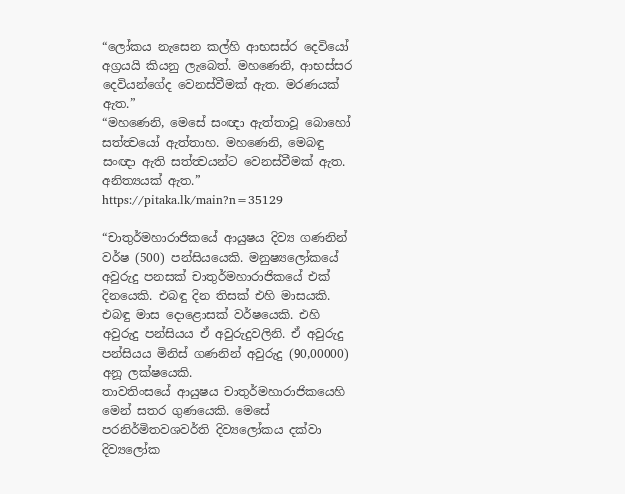“ලෝකය නැසෙන කල්හි ආභසස්ර දෙවියෝ අග්‍රයයි කියනු ලැබෙත්. මහණෙනි, ආභස්සර දෙවියන්ගේද වෙනස්වීමක් ඇත. මරණයක් ඇත.”
“මහණෙනි, මෙසේ සංඥා ඇත්තාවූ බොහෝ සත්ත්‍වයෝ ඇත්තාහ. මහණෙනි, මෙබඳු සංඥා ඇති සත්ත්‍වයන්ට වෙනස්වීමක් ඇත. අනිත්‍යයක් ඇත.”
https://pitaka.lk/main?n=35129

“චාතුර්මහාරාජිකයේ ආයුෂය දිව්‍ය ගණනින් වර්ෂ (500) පන්සියයෙකි. මනුෂ්‍යලෝකයේ අවුරුදු පනසක් චාතුර්මහාරාජිකයේ එක් දිනයෙකි. එබඳු දින තිසක් එහි මාසයකි. එබඳු මාස දොළොසක් වර්ෂයෙකි. එහි අවුරුදු පන්සියය ඒ අවුරුදුවලිනි. ඒ අවුරුදු පන්සියය මිනිස් ගණනින් අවුරුදු (90,00000) අනූ ලක්ෂයෙකි.
තාවතිංසයේ ආයුෂය චාතුර්මහාරාජිකයෙහි මෙන් සතර ගුණයෙකි. මෙසේ පරනිර්මිතවශවර්ති දිව්‍යලෝකය දක්වා දිව්‍යලෝක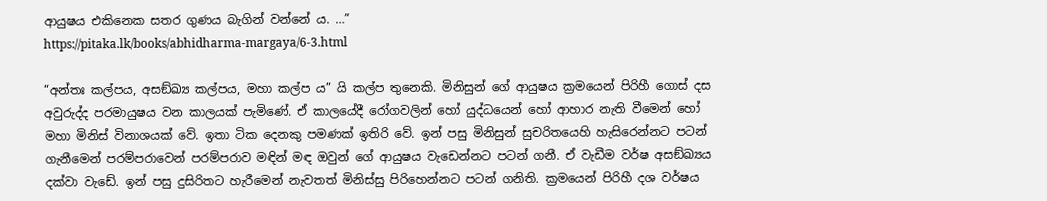ආයුෂය එකිනෙක සතර ගුණය බැගින් වන්නේ ය. …”
https://pitaka.lk/books/abhidharma-margaya/6-3.html

“අන්තඃ කල්පය, අසඞ්ඛ්‍ය කල්පය, මහා කල්ප ය” යි කල්ප තුනෙකි. මිනිසුන් ගේ ආයුෂය ක්‍ර‍මයෙන් පිරිහී ගොස් දස අවුරුද්ද පරමායුෂය වන කාලයක් පැමිණේ. ඒ කාලයේදී රෝගවලින් හෝ යුද්ධයෙන් හෝ ආහාර නැති වීමෙන් හෝ මහා මිනිස් විනාශයක් වේ. ඉතා ටික දෙනකු පමණක් ඉතිරි වේ. ඉන් පසු මිනිසුන් සුචරිතයෙහි හැසිරෙන්නට පටන් ගැනීමෙන් පරම්පරාවෙන් පරම්පරාව මඳින් මඳ ඔවුන් ගේ ආයුෂය වැඩෙන්නට පටන් ගනී. ඒ වැඩීම වර්ෂ අසඞ්ඛ්‍යය දක්වා වැඩේ. ඉන් පසු දුසිරිතට හැරීමෙන් නැවතත් මිනිස්සු පිරිහෙන්නට පටන් ගනිති. ක්‍ර‍මයෙන් පිරිහී දශ වර්ෂය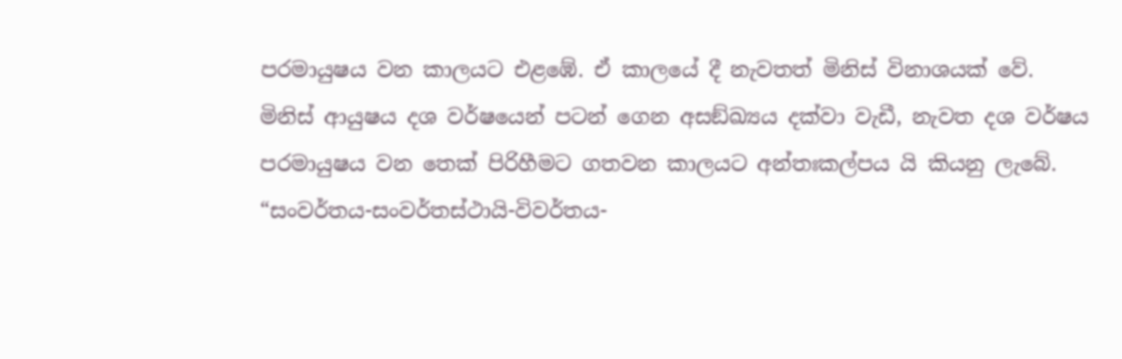පරමායුෂය වන කාලයට එළඹේ. ඒ කාලයේ දී නැවතත් මිනිස් විනාශයක් වේ.
මිනිස් ආයුෂය දශ වර්ෂයෙන් පටන් ගෙන අසඞ්ඛ්‍යය දක්වා වැඩී, නැවත දශ වර්ෂය පරමායුෂය වන තෙක් පිරිහීමට ගතවන කාලයට අන්තඃකල්පය යි කියනු ලැබේ.
“සංවර්තය-සංවර්තස්ථායි-විවර්තය-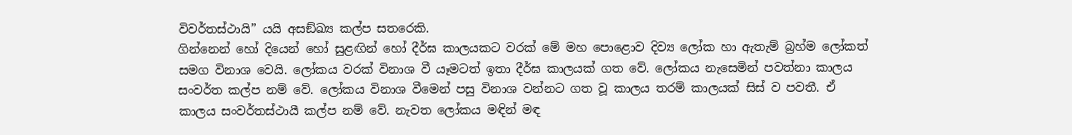විවර්තස්ථායි” යයි අසඞ්ඛ්‍ය කල්ප සතරෙකි.
ගින්නෙන් හෝ දියෙන් හෝ සුළඟින් හෝ දීර්ඝ කාලයකට වරක් මේ මහ පොළොව දිව්‍ය ලෝක හා ඇතැම් බ්‍ර‍හ්ම ලෝකත් සමග විනාශ වෙයි. ලෝකය වරක් විනාශ වී යෑමටත් ඉතා දීර්ඝ කාලයක් ගත වේ. ලෝකය නැසෙමින් පවත්නා කාලය සංවර්ත කල්ප නම් වේ. ලෝකය විනාශ වීමෙන් පසු විනාශ වන්නට ගත වූ කාලය තරම් කාලයක් සිස් ව පවතී. ඒ කාලය සංවර්තස්ථායී කල්ප නම් වේ. නැවත ලෝකය මඳින් මඳ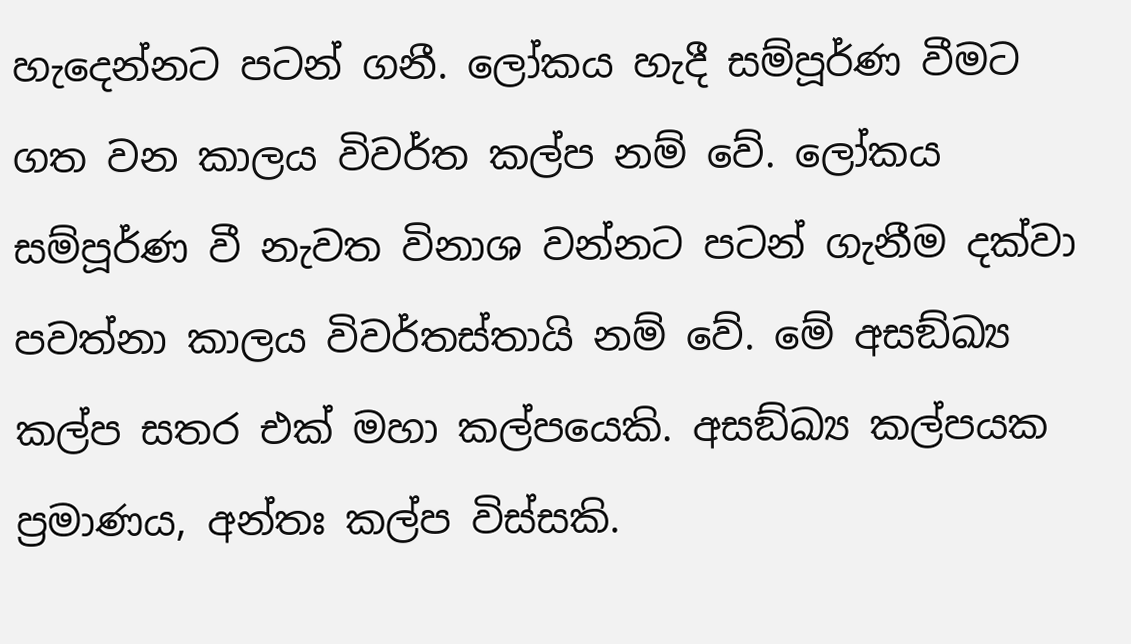හැදෙන්නට පටන් ගනී. ලෝකය හැදී සම්පූර්ණ වීමට ගත වන කාලය විවර්ත කල්ප නම් වේ. ලෝකය සම්පූර්ණ වී නැවත විනාශ වන්නට පටන් ගැනීම දක්වා පවත්නා කාලය විවර්තස්තායි නම් වේ. මේ අසඞ්ඛ්‍ය කල්ප සතර එක් මහා කල්පයෙකි. අසඞ්ඛ්‍ය කල්පයක ප්‍ර‍මාණය, අන්තඃ කල්ප විස්සකි.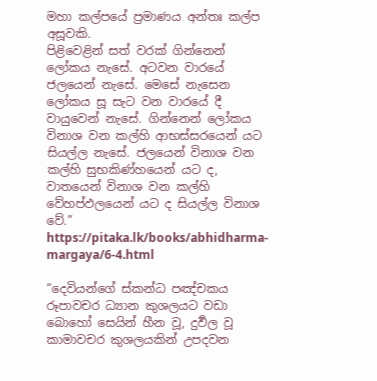මහා කල්පයේ ප්‍ර‍මාණය අන්තඃ කල්ප අසූවකි.
පිළිවෙළින් සත් වරක් ගින්නෙන් ලෝකය නැසේ. අටවන වාරයේ ජලයෙන් නැසේ. මෙසේ නැසෙන ලෝකය සූ සැට වන වාරයේ දී වායුවෙන් නැසේ. ගින්නෙන් ලෝකය විනාශ වන කල්හි ආභස්සරයෙන් යට සියල්ල නැසේ. ජලයෙන් විනාශ වන කල්හි සුභකිණ්හයෙන් යට ද, වාතයෙන් විනාශ වන කල්හි වේහප්ඵලයෙන් යට ද සියල්ල විනාශ වේ.”
https://pitaka.lk/books/abhidharma-margaya/6-4.html

“දෙවියන්ගේ ස්කන්ධ පඤ්චකය රූපාවචර ධ්‍යාන කුශලයට වඩා බොහෝ සෙයින් හීන වූ, දුර්‍වල වූ කාමාවචර කුශලයකින් උපදවන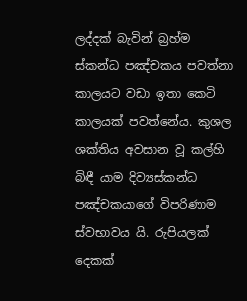ලද්දක් බැවින් බ්‍ර‍හ්ම ස්කන්ධ පඤ්චකය පවත්නා කාලයට වඩා ඉතා කෙටි කාලයක් පවත්නේය. කුශල ශක්තිය අවසාන වූ කල්හි බිඳී යාම දිව්‍යස්කන්ධ පඤ්චකයාගේ විපරිණාම ස්වභාවය යි. රුපියලක් දෙකක්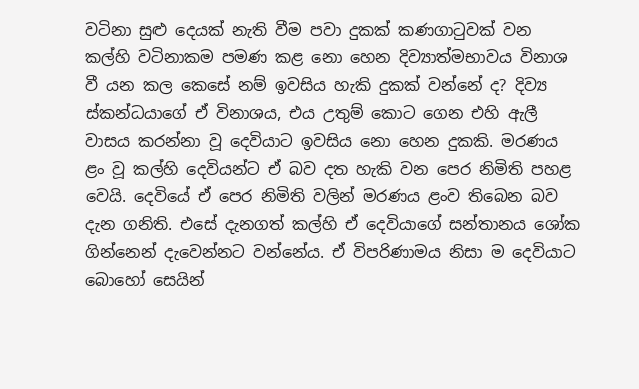වටිනා සුළු දෙයක් නැති වීම පවා දුකක් කණගාටුවක් වන කල්හි වටිනාකම පමණ කළ නො හෙන දිව්‍යාත්මභාවය විනාශ වී යන කල කෙසේ නම් ඉවසිය හැකි දුකක් වන්නේ ද? දිව්‍ය ස්කන්ධයාගේ ඒ විනාශය, එය උතුම් කොට ගෙන එහි ඇලී වාසය කරන්නා වූ දෙවියාට ඉවසිය නො හෙන දුකකි. මරණය ළං වූ කල්හි දෙවියන්ට ඒ බව දත හැකි වන පෙර නිමිති පහළ වෙයි. දෙවියේ ඒ පෙර නිමිති වලින් මරණය ළංව තිබෙන බව දැන ගනිති. එසේ දැනගත් කල්හි ඒ දෙවියාගේ සන්තානය ශෝක ගින්නෙන් දැවෙන්නට වන්නේය. ඒ විපරිණාමය නිසා ම දෙවියාට බොහෝ සෙයින්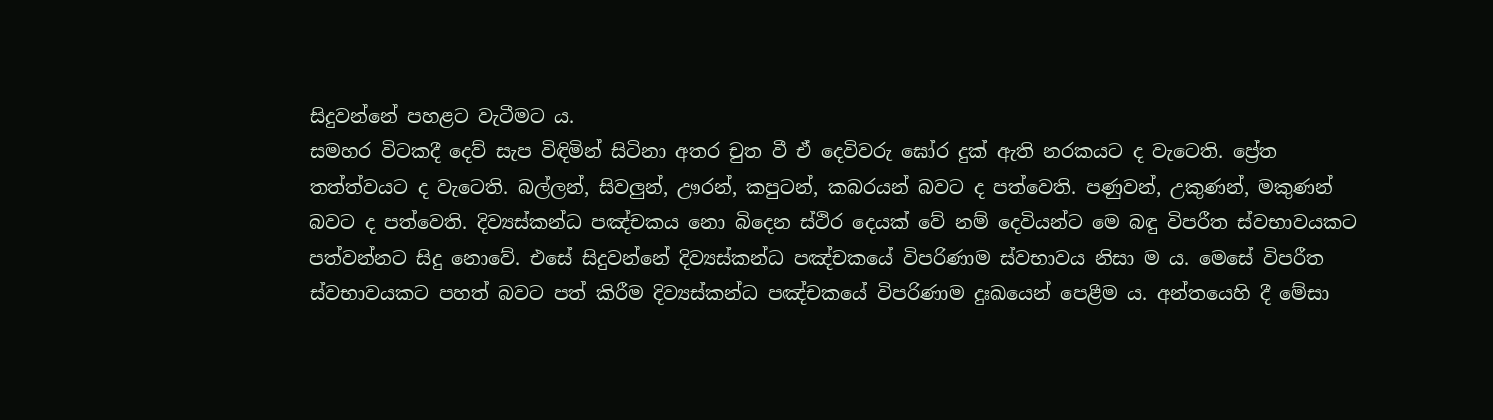සිදුවන්නේ පහළට වැටීමට ය.
සමහර විටකදී දෙව් සැප විඳිමින් සිටිනා අතර චුත වී ඒ දෙවිවරු ඝෝර දුක් ඇති නරකයට ද වැටෙති. ප්‍රේත තත්ත්වයට ද වැටෙති. බල්ලන්, සිවලුන්, ඌරන්, කපුටන්, කබරයන් බවට ද පත්වෙති. පණුවන්, උකුණන්, මකුණන් බවට ද පත්වෙති. දිව්‍යස්කන්ධ පඤ්චකය නො බිදෙන ස්ථිර දෙයක් වේ නම් දෙවියන්ට මෙ බඳු විපරීත ස්වභාවයකට පත්වන්නට සිදු නොවේ. එසේ සිදුවන්නේ දිව්‍යස්කන්ධ පඤ්චකයේ විපරිණාම ස්වභාවය නිසා ම ය. මෙසේ විපරීත ස්වභාවයකට පහත් බවට පත් කිරීම දිව්‍යස්කන්ධ පඤ්චකයේ විපරිණාම දුඃඛයෙන් පෙළීම ය. අන්තයෙහි දී මේසා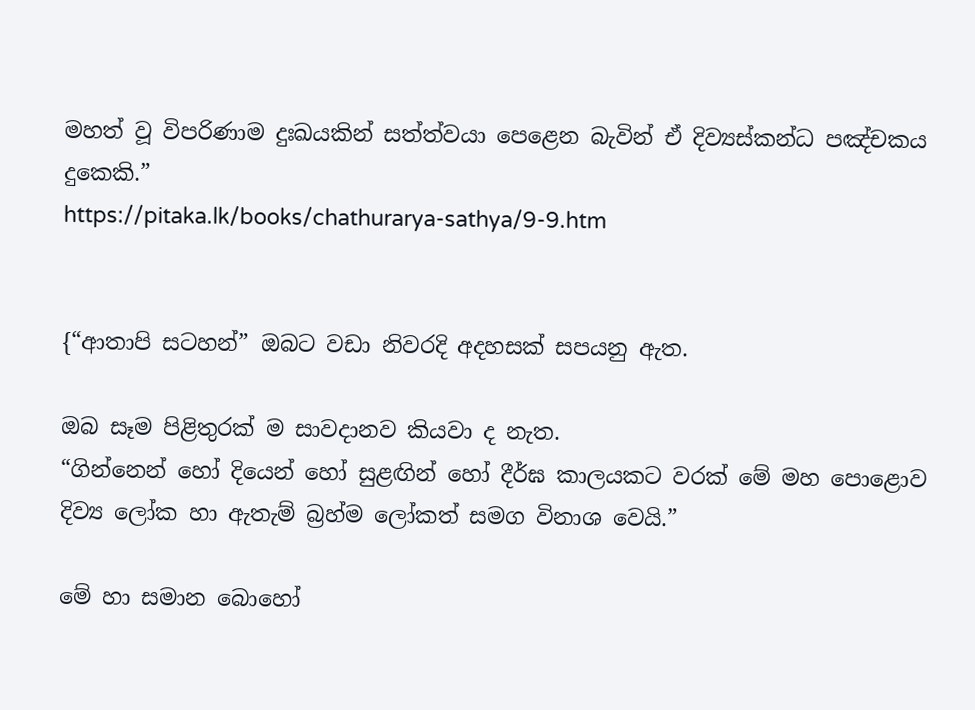මහත් වූ විපරිණාම දුඃඛයකින් සත්ත්වයා පෙළෙන බැවින් ඒ දිව්‍යස්කන්ධ පඤ්චකය දුකෙකි.”
https://pitaka.lk/books/chathurarya-sathya/9-9.htm


{“ආතාපි සටහන්” ඔබට වඩා නිවරදි අදහසක් සපයනු ඇත.

ඔබ සෑම පිළිතුරක් ම සාවදානව කියවා ද නැත.
“ගින්නෙන් හෝ දියෙන් හෝ සුළඟින් හෝ දීර්ඝ කාලයකට වරක් මේ මහ පොළොව දිව්‍ය ලෝක හා ඇතැම් බ්‍ර‍හ්ම ලෝකත් සමග විනාශ වෙයි.”

මේ හා සමාන බොහෝ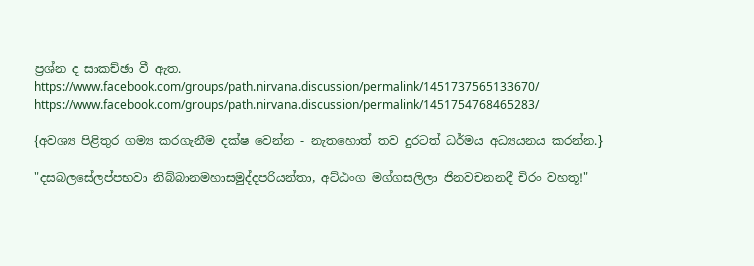ප්‍රශ්න ද සාකච්ඡා වී ඇත.
https://www.facebook.com/groups/path.nirvana.discussion/permalink/1451737565133670/
https://www.facebook.com/groups/path.nirvana.discussion/permalink/1451754768465283/

{අවශ්‍ය පිළිතුර ගම්‍ය කරගැනීම දක්ෂ වෙන්න - නැතහොත් තව දුරටත් ධර්මය අධ්‍යයනය කරන්න.}

"දසබලසේලප්පභවා නිබ්බානමහාසමුද්දපරියන්තා, අට්ඨංග මග්ගසලිලා ජිනවචනනදී චිරං වහතූ!"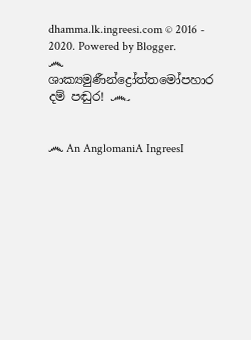dhamma.lk.ingreesi.com © 2016 - 2020. Powered by Blogger.
෴ ශාක්‍යමුණීන්ද්‍රෝත්තමෝපහාර දම් පඬුර! ෴


෴ An AnglomaniA IngreesI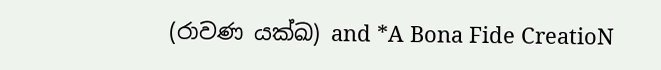(රාවණ යක්ඛ) and *A Bona Fide CreatioN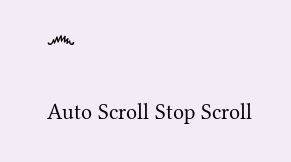෴

Auto Scroll Stop Scroll